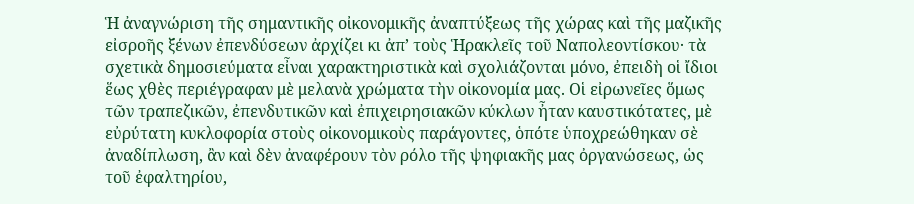Ἡ ἀναγνώριση τῆς σημαντικῆς οἰκονομικῆς ἀναπτύξεως τῆς χώρας καὶ τῆς μαζικῆς εἰσροῆς ξένων ἐπενδύσεων ἀρχίζει κι ἀπ’ τοὺς Ἡρακλεῖς τοῦ Ναπολεοντίσκου· τὰ σχετικὰ δημοσιεύματα εἶναι χαρακτηριστικὰ καὶ σχολιάζονται μόνο, ἐπειδὴ οἱ ἴδιοι ἕως χθὲς περιέγραφαν μὲ μελανὰ χρώματα τὴν οἰκονομία μας. Οἱ εἰρωνεῖες ὅμως τῶν τραπεζικῶν, ἐπενδυτικῶν καὶ ἐπιχειρησιακῶν κύκλων ἦταν καυστικότατες, μὲ εὐρύτατη κυκλοφορία στοὺς οἰκονομικοὺς παράγοντες, ὁπότε ὑποχρεώθηκαν σὲ ἀναδίπλωση, ἂν καὶ δὲν ἀναφέρουν τὸν ρόλο τῆς ψηφιακῆς μας ὀργανώσεως, ὡς τοῦ ἐφαλτηρίου,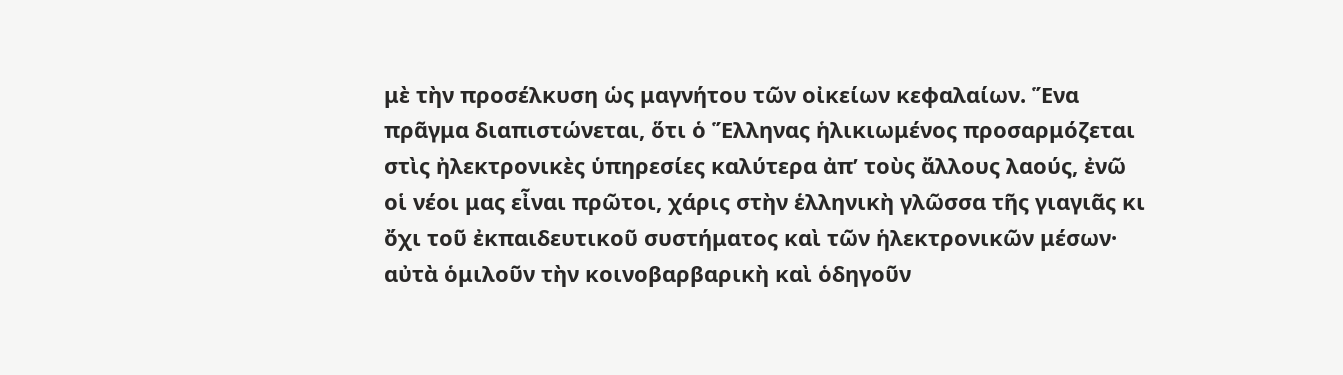μὲ τὴν προσέλκυση ὡς μαγνήτου τῶν οἰκείων κεφαλαίων. Ἕνα πρᾶγμα διαπιστώνεται, ὅτι ὁ Ἕλληνας ἡλικιωμένος προσαρμόζεται στὶς ἠλεκτρονικὲς ὑπηρεσίες καλύτερα ἀπ’ τοὺς ἄλλους λαούς, ἐνῶ οἱ νέοι μας εἶναι πρῶτοι, χάρις στὴν ἑλληνικὴ γλῶσσα τῆς γιαγιᾶς κι ὄχι τοῦ ἐκπαιδευτικοῦ συστήματος καὶ τῶν ἡλεκτρονικῶν μέσων· αὐτὰ ὁμιλοῦν τὴν κοινοβαρβαρικὴ καὶ ὁδηγοῦν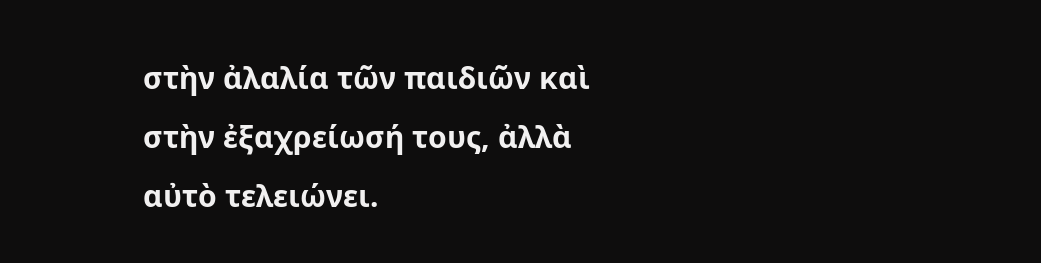στὴν ἀλαλία τῶν παιδιῶν καὶ στὴν ἐξαχρείωσή τους, ἀλλὰ αὐτὸ τελειώνει.